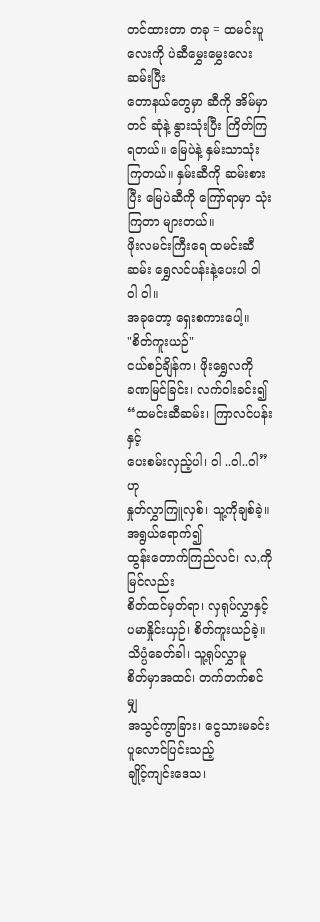တင်ထားတာ တခု = ထမင်းပူလေးကို ပဲဆီမွှေးမွှေးလေးဆမ်းပြီး
တောနယ်တွေမှာ ဆီကို အိမ်မှာတင် ဆုံနဲ့ နွားသုံးပြီး ကြိတ်ကြရတယ်။ မြေပဲနဲ့ နှမ်းသာသုံးကြတယ်။ နှမ်းဆီကို ဆမ်းစားပြီး မြေပဲဆီကို ကြော်ရာမှာ သုံးကြတာ များတယ်။
ဖိုးလမင်းကြီးရေ ထမင်းဆီဆမ်း ရွှေလင်ပန်းနဲ့ပေးပါ ၀ါ ၀ါ ၀ါ။
အခုတော့ ရှေးစကားပေါ့။
"စိတ်ကူးယဉ်"
ငယ်စဉ်ချိန်က၊ ဖိုးရွှေလကို
ခဏမြင်ခြင်း၊ လက်ဝါးခင်း၍
“ထမင်းဆီဆမ်း၊ ကြာလင်ပန်းနှင့်
ပေးစမ်းလှည့်ပါ၊ ဝါ ..ဝါ..၀ါ”ဟု
နှုတ်လွှာကြူလှစ်၊ သူ့ကိုချစ်ခဲ့။
အရွယ်ရောက်၍
ထွန်းတောက်ကြည်လင်၊ လ,ကိုမြင်လည်း
စိတ်ထင်မှတ်ရာ၊ လှရုပ်လွှာနှင့်
ပမာနှိုင်းယှဉ်၊ စိတ်ကူးယဉ်ခဲ့။
သိပ္ပံခေတ်ခါ၊ သူ့ရုပ်လွှာမူ
စိတ်မှာအထင်၊ တက်တက်စင်မျှ
အသွင်ကွာခြား၊ ငွေသားမခင်း
ပူလောင်ပြင်းသည့်
ချိုင့်ကျင်းဒေသ၊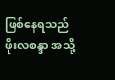ဖြစ်နေရသည်
ဖိုးလစန္ဒာ အသို့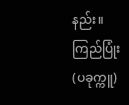နည်း။
ကြည်ပြုံး (ပခုက္ကူ)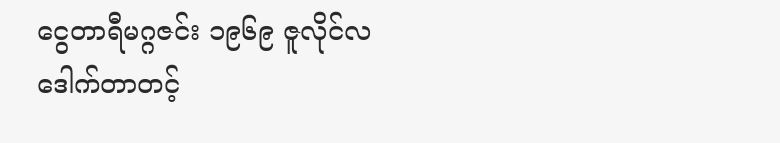ငွေတာရီမဂ္ဂဇင်း ၁၉၆၉ ဇူလိုင်လ
ဒေါက်တာတင့်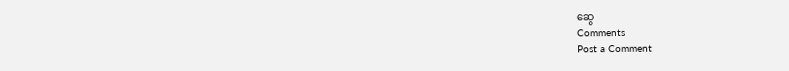ဆွေ
Comments
Post a Comment